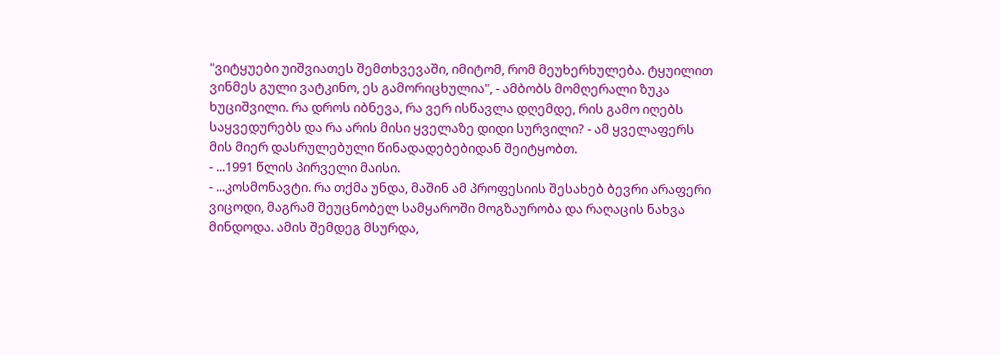"ვიტყუები უიშვიათეს შემთხვევაში, იმიტომ, რომ მეუხერხულება. ტყუილით ვინმეს გული ვატკინო, ეს გამორიცხულია", - ამბობს მომღერალი ზუკა ხუციშვილი. რა დროს იბნევა, რა ვერ ისწავლა დღემდე, რის გამო იღებს საყვედურებს და რა არის მისი ყველაზე დიდი სურვილი? - ამ ყველაფერს მის მიერ დასრულებული წინადადებებიდან შეიტყობთ.
- ...1991 წლის პირველი მაისი.
- ...კოსმონავტი. რა თქმა უნდა, მაშინ ამ პროფესიის შესახებ ბევრი არაფერი ვიცოდი, მაგრამ შეუცნობელ სამყაროში მოგზაურობა და რაღაცის ნახვა მინდოდა. ამის შემდეგ მსურდა,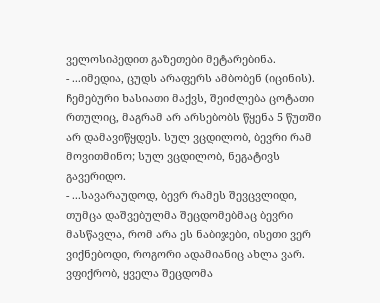ველოსიპედით გაზეთები მეტარებინა.
- ...იმედია, ცუდს არაფერს ამბობენ (იცინის). ჩემებური ხასიათი მაქვს, შეიძლება ცოტათი რთულიც, მაგრამ არ არსებობს წყენა 5 წუთში არ დამავიწყდეს. სულ ვცდილობ, ბევრი რამ მოვითმინო; სულ ვცდილობ, ნეგატივს გავერიდო.
- ...სავარაუდოდ, ბევრ რამეს შევცვლიდი, თუმცა დაშვებულმა შეცდომებმაც ბევრი მასწავლა, რომ არა ეს ნაბიჯები, ისეთი ვერ ვიქნებოდი, როგორი ადამიანიც ახლა ვარ. ვფიქრობ, ყველა შეცდომა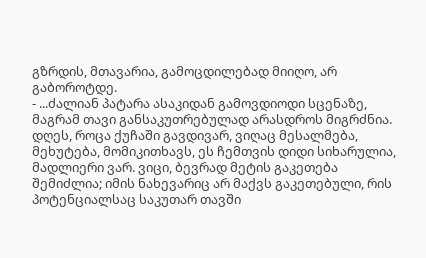გზრდის, მთავარია, გამოცდილებად მიიღო, არ გაბოროტდე.
- ...ძალიან პატარა ასაკიდან გამოვდიოდი სცენაზე, მაგრამ თავი განსაკუთრებულად არასდროს მიგრძნია. დღეს, როცა ქუჩაში გავდივარ, ვიღაც მესალმება, მეხუტება, მომიკითხავს, ეს ჩემთვის დიდი სიხარულია, მადლიერი ვარ. ვიცი, ბევრად მეტის გაკეთება შემიძლია; იმის ნახევარიც არ მაქვს გაკეთებული, რის პოტენციალსაც საკუთარ თავში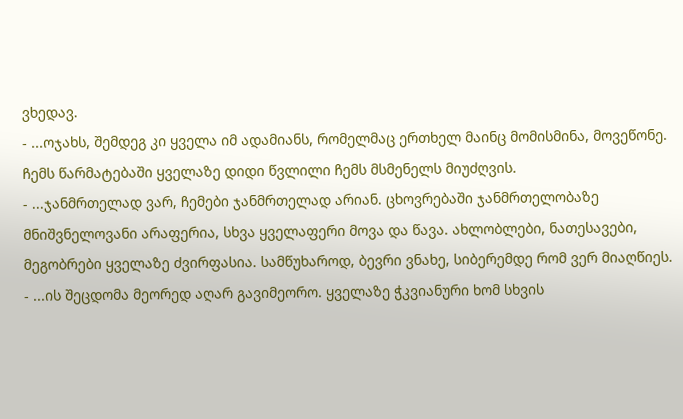ვხედავ.
- ...ოჯახს, შემდეგ კი ყველა იმ ადამიანს, რომელმაც ერთხელ მაინც მომისმინა, მოვეწონე. ჩემს წარმატებაში ყველაზე დიდი წვლილი ჩემს მსმენელს მიუძღვის.
- ...ჯანმრთელად ვარ, ჩემები ჯანმრთელად არიან. ცხოვრებაში ჯანმრთელობაზე მნიშვნელოვანი არაფერია, სხვა ყველაფერი მოვა და წავა. ახლობლები, ნათესავები, მეგობრები ყველაზე ძვირფასია. სამწუხაროდ, ბევრი ვნახე, სიბერემდე რომ ვერ მიაღწიეს.
- ...ის შეცდომა მეორედ აღარ გავიმეორო. ყველაზე ჭკვიანური ხომ სხვის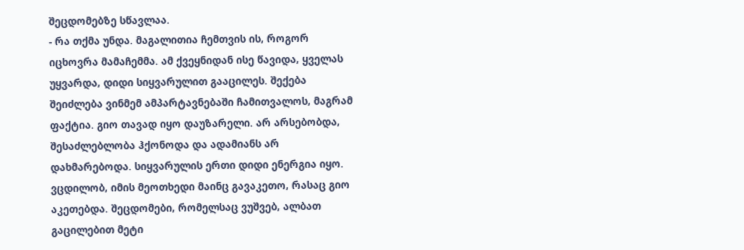შეცდომებზე სწავლაა.
- რა თქმა უნდა. მაგალითია ჩემთვის ის, როგორ იცხოვრა მამაჩემმა. ამ ქვეყნიდან ისე წავიდა, ყველას უყვარდა, დიდი სიყვარულით გააცილეს. შექება შეიძლება ვინმემ ამპარტავნებაში ჩამითვალოს, მაგრამ ფაქტია. გიო თავად იყო დაუზარელი. არ არსებობდა, შესაძლებლობა ჰქონოდა და ადამიანს არ დახმარებოდა. სიყვარულის ერთი დიდი ენერგია იყო. ვცდილობ, იმის მეოთხედი მაინც გავაკეთო, რასაც გიო აკეთებდა. შეცდომები, რომელსაც ვუშვებ, ალბათ გაცილებით მეტი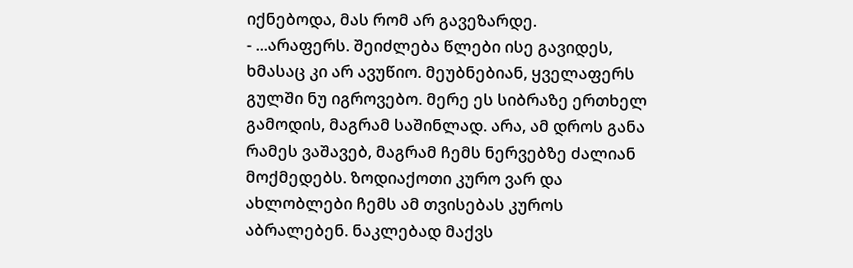იქნებოდა, მას რომ არ გავეზარდე.
- ...არაფერს. შეიძლება წლები ისე გავიდეს, ხმასაც კი არ ავუწიო. მეუბნებიან, ყველაფერს გულში ნუ იგროვებო. მერე ეს სიბრაზე ერთხელ გამოდის, მაგრამ საშინლად. არა, ამ დროს განა რამეს ვაშავებ, მაგრამ ჩემს ნერვებზე ძალიან მოქმედებს. ზოდიაქოთი კურო ვარ და ახლობლები ჩემს ამ თვისებას კუროს აბრალებენ. ნაკლებად მაქვს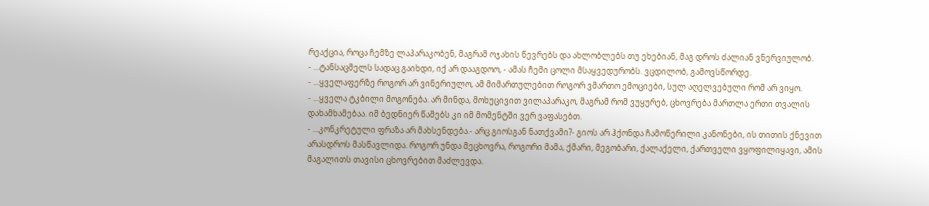რეაქცია, როცა ჩემზე ლაპარაკობენ, მაგრამ ოჯახის წევრებს და ახლობლებს თუ ეხებიან, მაგ დროს ძალიან ვნერვიულობ.
- ...ტანსაცმელს სადაც გაიხდი, იქ არ დააგდოო, - ამას ჩემი ცოლი მსაყვედურობს. ვცდილობ, გამოვსწორდე.
- ...ყველაფერზე როგორ არ ვინერიულო, ამ მიმართულებით როგორ ვმართო ემოციები, სულ აღელვებული რომ არ ვიყო.
- ...ყველა ტკბილი მოგონება. არ მინდა, მოხუცივით ვილაპარაკო, მაგრამ რომ ვუყურებ, ცხოვრება მართლა ერთი თვალის დახამხამებაა. იმ ბედნიერ წამებს კი იმ მომენტში ვერ ვაფასებთ.
- ...კონკრეტული ფრაზა არ მახსენდება.- არც გიოსგან ნათქვამი?- გიოს არ ჰქონდა ჩამოწერილი კანონები, ის თითის ქნევით არასდროს მასწავლიდა. როგორ უნდა მეცხოვრა, როგორი მამა, ქმარი, მეგობარი, ქალაქელი, ქართველი ვყოფილიყავი, ამის მაგალითს თავისი ცხოვრებით მაძლევდა.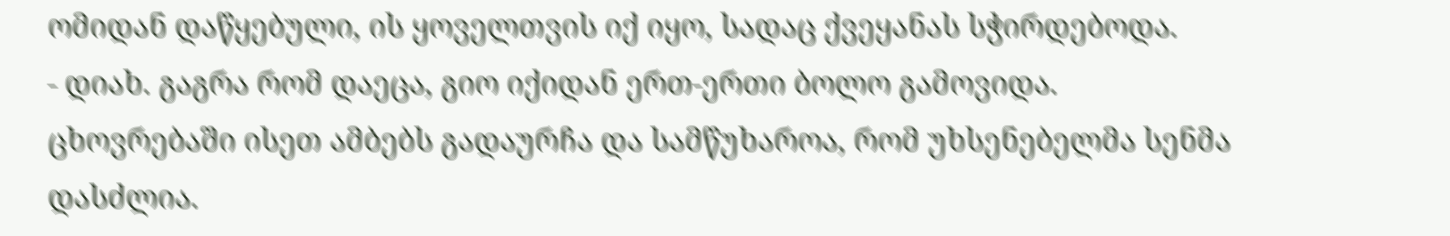ომიდან დაწყებული, ის ყოველთვის იქ იყო, სადაც ქვეყანას სჭირდებოდა.
- დიახ. გაგრა რომ დაეცა, გიო იქიდან ერთ-ერთი ბოლო გამოვიდა. ცხოვრებაში ისეთ ამბებს გადაურჩა და სამწუხაროა, რომ უხსენებელმა სენმა დასძლია.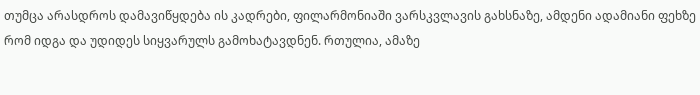თუმცა არასდროს დამავიწყდება ის კადრები, ფილარმონიაში ვარსკვლავის გახსნაზე, ამდენი ადამიანი ფეხზე რომ იდგა და უდიდეს სიყვარულს გამოხატავდნენ. რთულია, ამაზე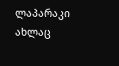ლაპარაკი ახლაც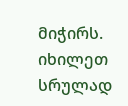მიჭირს. იხილეთ სრულად